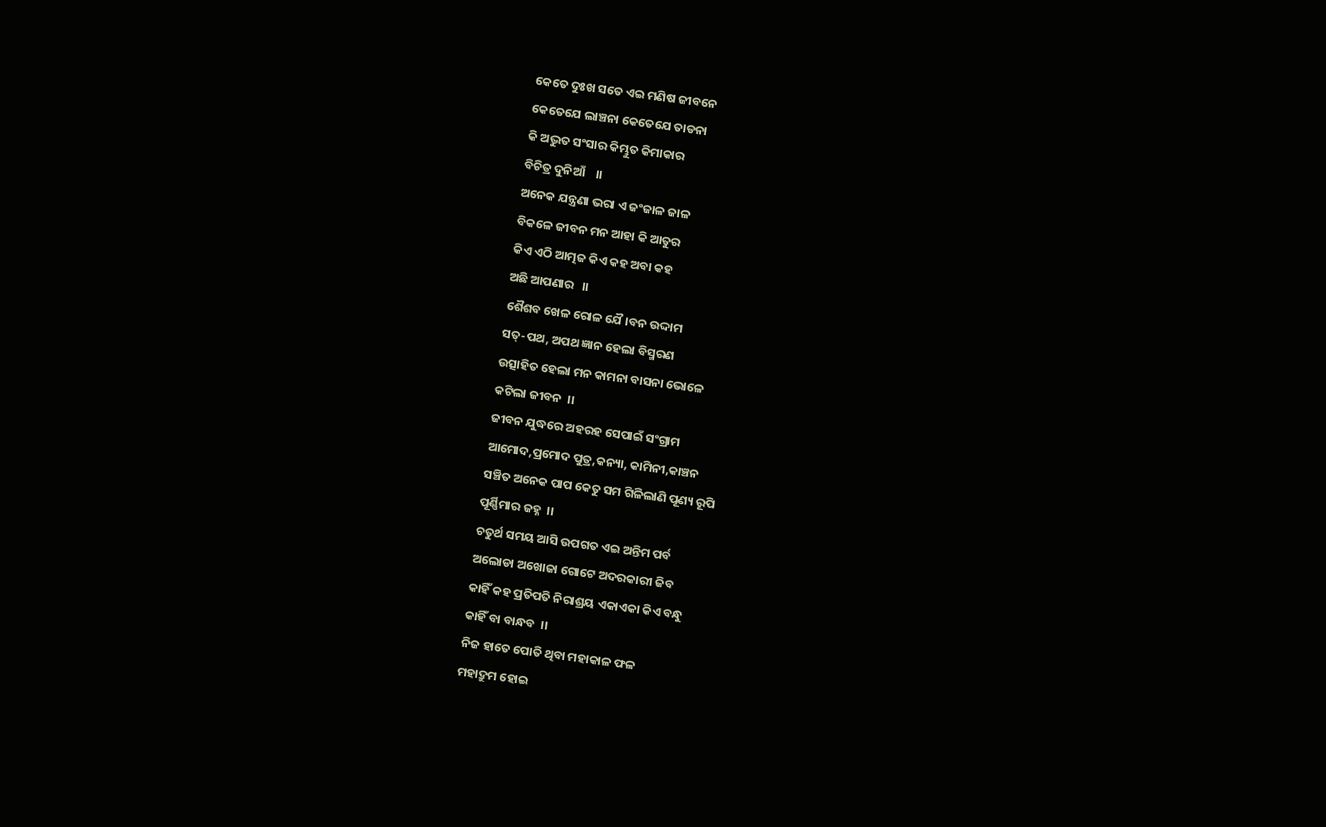କେତେ ଦୁଃଖ ସତେ ଏଇ ମଣିଷ ଜୀବନେ
କେତେଯେ ଲାଞ୍ଚନା କେତେଯେ ତାଡନା
କି ଅଦ୍ଭୁତ ସଂସାର କିମ୍ଭୁତ କିମାକାର
ବିଚିତ୍ର ଦୁନିଆଁ    ।।
ଅନେକ ଯନ୍ତ୍ରଣା ଭରା ଏ ଜଂଜାଳ ଜାଳ
ବିକଳେ ଜୀବନ ମନ ଆହା କି ଆତୁର
କିଏ ଏଠି ଆତ୍ମଜ କିଏ କହ ଅବା କହ
ଅଛି ଆପଣାର   ।।
ଶୈଶବ ଖେଳ ରୋଳ ଯୈ।ବନ ଉଦ୍ଦାମ
ସତ୍-ପଥ, ଅପଥ ଜ୍ଞାନ ହେଲା ବିସ୍ମରଣ
ଉତ୍ସାହିତ ହେଲା ମନ କାମନା ବାସନା ଭୋଳେ
କଟିଲା ଜୀବନ  ।।
ଜୀବନ ଯୁଦ୍ଧରେ ଅହରହ ସେପାଇଁ ସ‌ଂଗ୍ରାମ
ଆମୋଦ,ପ୍ରମୋଦ ପୁତ୍ର,କନ୍ୟା, କାମିନୀ,କାଞ୍ଚନ
ସଞ୍ଚିତ ଅନେକ ପାପ କେତୁ ସମ ଗିଳିଲାଣି ପୂଣ୍ୟ ରୂପି
ପୂର୍ଣ୍ଣିମାର ଜହ୍ନ  ।।
ଚତୁର୍ଥ ସମୟ ଆସି ଉପଗତ ଏଇ ଅନ୍ତିମ ପର୍ବ
ଅଲୋଡା ଅଖୋଜା ଗୋଟେ ଅଦରକାରୀ ଜିବ
କାହିଁ କହ ପ୍ରତିପତି ନିରାଶ୍ରୟ ଏକାଏକା କିଏ ବନ୍ଧୁ
କାହିଁ ବା ବାନ୍ଧବ  ।।
ନିଜ ହାତେ ପୋତି ଥିବା ମହାକାଳ ଫଳ
ମହାଦ୍ରୁମ ହୋଇ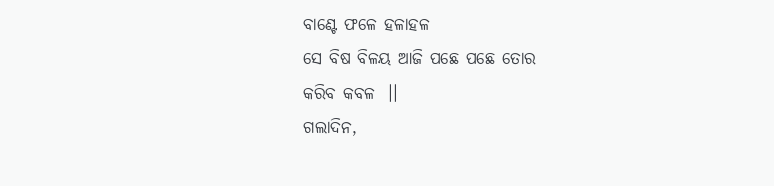ବାଣ୍ଟେ ଫଳେ ହଳାହଳ
ସେ ବିଷ ବିଳୟ ଆଜି ପଛେ ପଛେ ତୋର
କରିବ କବଳ  ।।
ଗଲାଦିନ,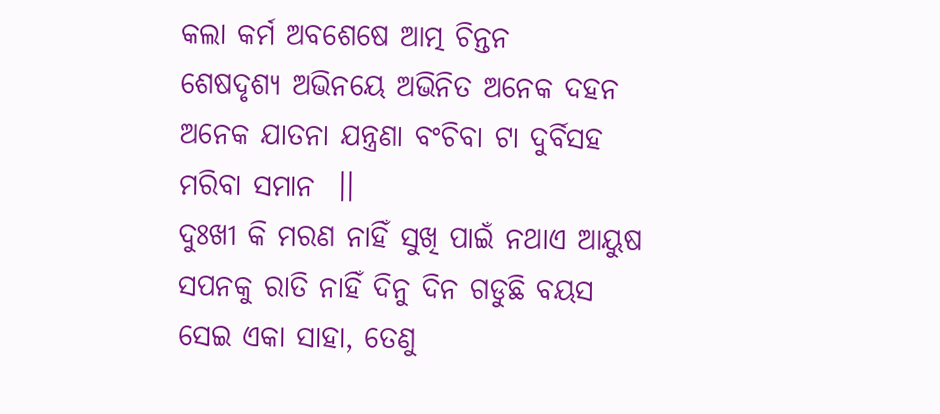କଲା କର୍ମ ଅବଶେଷେ ଆତ୍ମ ଚିନ୍ତନ
ଶେଷଦୃଶ୍ୟ ଅଭିନୟେ ଅଭିନିତ ଅନେକ ଦହନ
ଅନେକ ଯାତନା ଯନ୍ତ୍ରଣା ବଂଚିବା ଟା ଦୁର୍ବିସହ
ମରିବା ସମାନ  ।।
ଦୁଃଖୀ କି ମରଣ ନାହିଁ ସୁଖି ପାଇଁ ନଥାଏ ଆୟୁଷ
ସପନକୁ ରାତି ନାହିଁ ଦିନୁ ଦିନ ଗଡୁଛି ବୟସ
ସେଇ ଏକା ସାହା, ତେଣୁ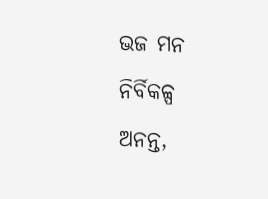ଭଜ ମନ ନିର୍ବିକଳ୍ପ
ଅନନ୍ତ,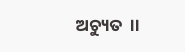ଅଚ୍ୟୁତ  ।।